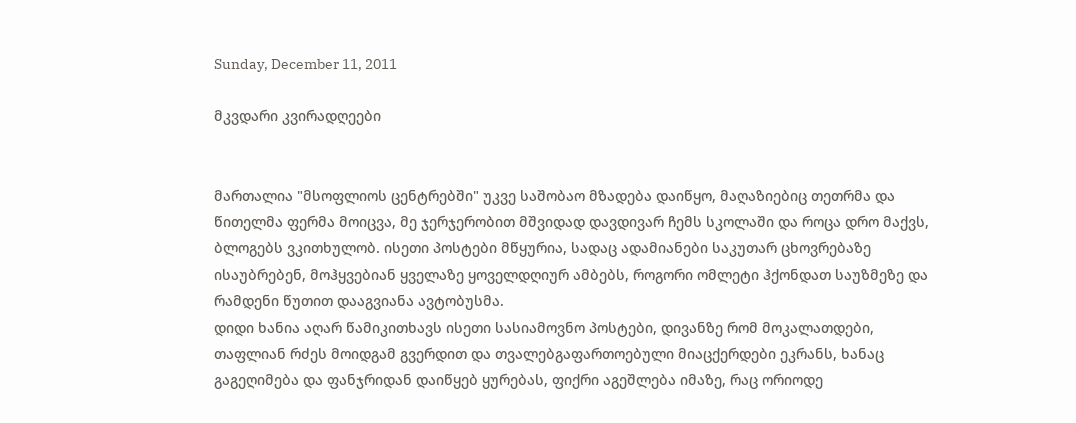Sunday, December 11, 2011

მკვდარი კვირადღეები


მართალია "მსოფლიოს ცენტრებში" უკვე საშობაო მზადება დაიწყო, მაღაზიებიც თეთრმა და წითელმა ფერმა მოიცვა, მე ჯერჯერობით მშვიდად დავდივარ ჩემს სკოლაში და როცა დრო მაქვს, ბლოგებს ვკითხულობ. ისეთი პოსტები მწყურია, სადაც ადამიანები საკუთარ ცხოვრებაზე ისაუბრებენ, მოჰყვებიან ყველაზე ყოველდღიურ ამბებს, როგორი ომლეტი ჰქონდათ საუზმეზე და რამდენი წუთით დააგვიანა ავტობუსმა.
დიდი ხანია აღარ წამიკითხავს ისეთი სასიამოვნო პოსტები, დივანზე რომ მოკალათდები, თაფლიან რძეს მოიდგამ გვერდით და თვალებგაფართოებული მიაცქერდები ეკრანს, ხანაც გაგეღიმება და ფანჯრიდან დაიწყებ ყურებას, ფიქრი აგეშლება იმაზე, რაც ორიოდე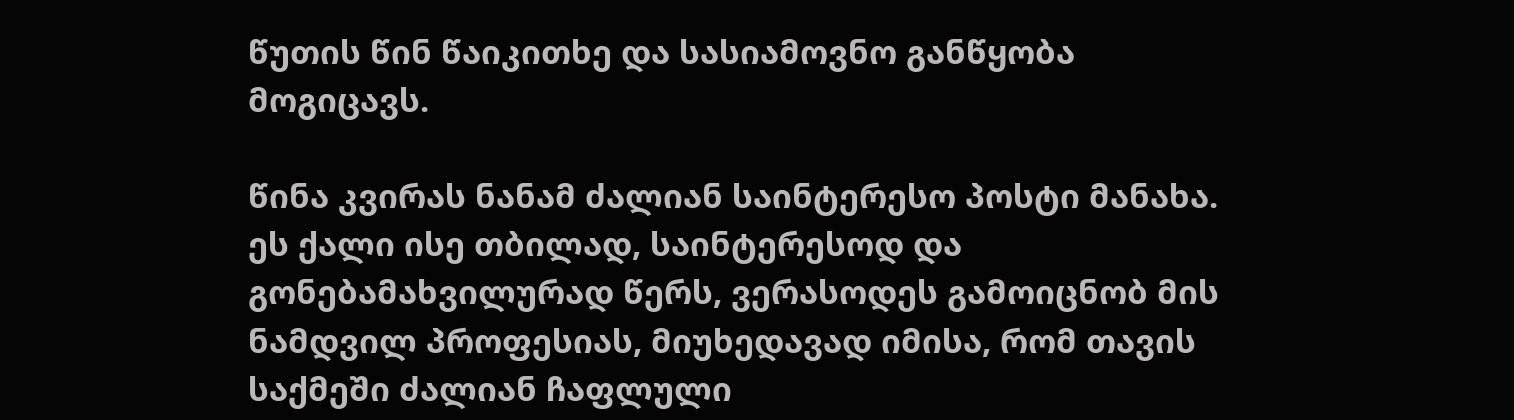წუთის წინ წაიკითხე და სასიამოვნო განწყობა მოგიცავს.

წინა კვირას ნანამ ძალიან საინტერესო პოსტი მანახა. ეს ქალი ისე თბილად, საინტერესოდ და გონებამახვილურად წერს, ვერასოდეს გამოიცნობ მის ნამდვილ პროფესიას, მიუხედავად იმისა, რომ თავის საქმეში ძალიან ჩაფლული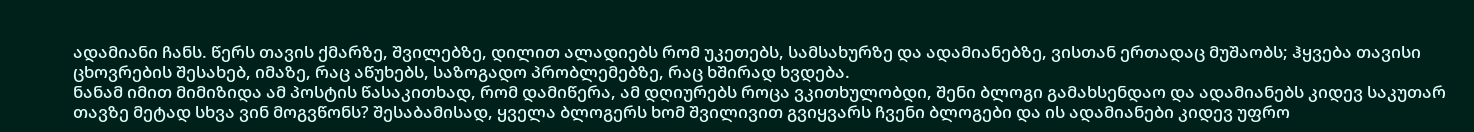ადამიანი ჩანს. წერს თავის ქმარზე, შვილებზე, დილით ალადიებს რომ უკეთებს, სამსახურზე და ადამიანებზე, ვისთან ერთადაც მუშაობს; ჰყვება თავისი ცხოვრების შესახებ, იმაზე, რაც აწუხებს, საზოგადო პრობლემებზე, რაც ხშირად ხვდება.
ნანამ იმით მიმიზიდა ამ პოსტის წასაკითხად, რომ დამიწერა, ამ დღიურებს როცა ვკითხულობდი, შენი ბლოგი გამახსენდაო და ადამიანებს კიდევ საკუთარ თავზე მეტად სხვა ვინ მოგვწონს? შესაბამისად, ყველა ბლოგერს ხომ შვილივით გვიყვარს ჩვენი ბლოგები და ის ადამიანები კიდევ უფრო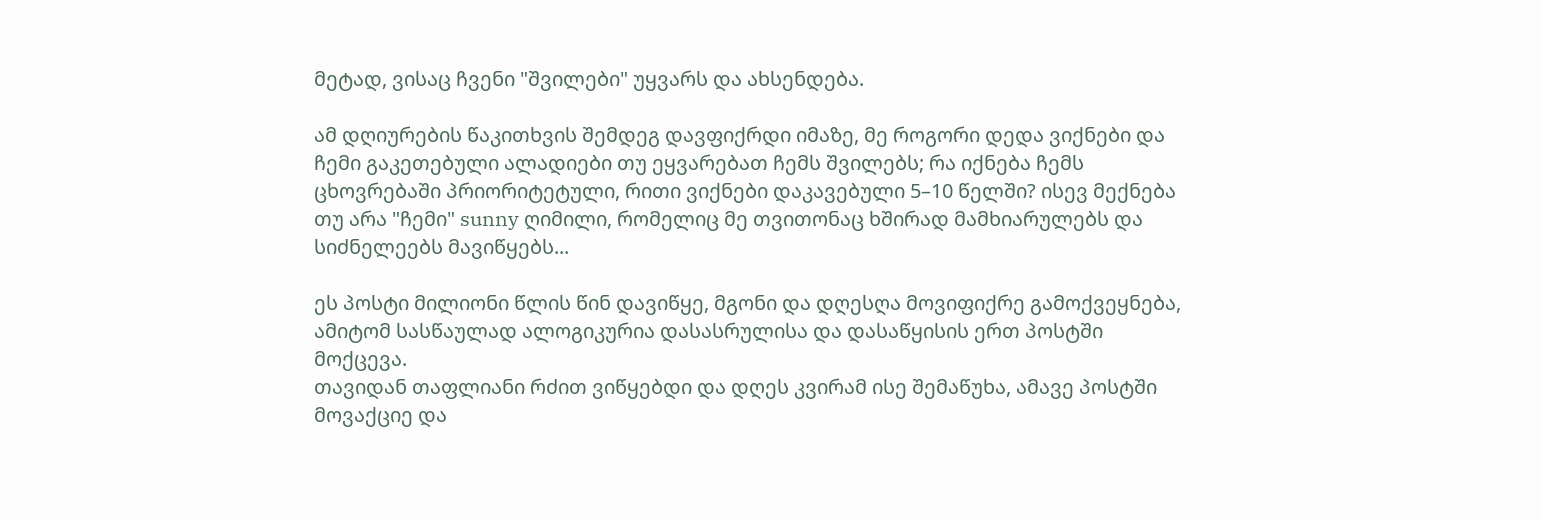მეტად, ვისაც ჩვენი "შვილები" უყვარს და ახსენდება.

ამ დღიურების წაკითხვის შემდეგ დავფიქრდი იმაზე, მე როგორი დედა ვიქნები და ჩემი გაკეთებული ალადიები თუ ეყვარებათ ჩემს შვილებს; რა იქნება ჩემს ცხოვრებაში პრიორიტეტული, რითი ვიქნები დაკავებული 5–10 წელში? ისევ მექნება თუ არა "ჩემი" sunny ღიმილი, რომელიც მე თვითონაც ხშირად მამხიარულებს და სიძნელეებს მავიწყებს...

ეს პოსტი მილიონი წლის წინ დავიწყე, მგონი და დღესღა მოვიფიქრე გამოქვეყნება, ამიტომ სასწაულად ალოგიკურია დასასრულისა და დასაწყისის ერთ პოსტში მოქცევა.
თავიდან თაფლიანი რძით ვიწყებდი და დღეს კვირამ ისე შემაწუხა, ამავე პოსტში მოვაქციე და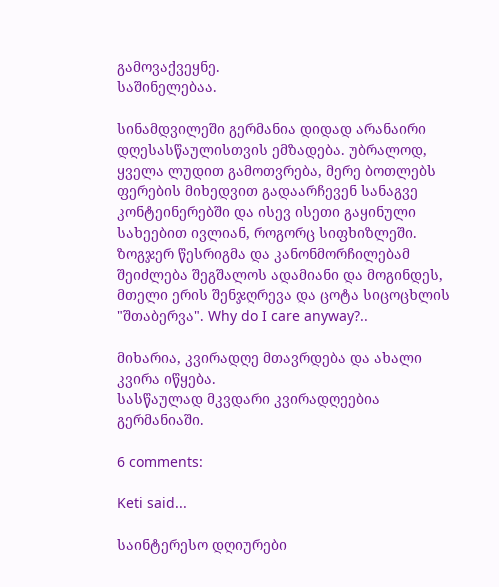გამოვაქვეყნე.
საშინელებაა.

სინამდვილეში გერმანია დიდად არანაირი დღესასწაულისთვის ემზადება. უბრალოდ, ყველა ლუდით გამოთვრება, მერე ბოთლებს ფერების მიხედვით გადაარჩევენ სანაგვე კონტეინერებში და ისევ ისეთი გაყინული სახეებით ივლიან, როგორც სიფხიზლეში. ზოგჯერ წესრიგმა და კანონმორჩილებამ შეიძლება შეგშალოს ადამიანი და მოგინდეს, მთელი ერის შენჯღრევა და ცოტა სიცოცხლის "შთაბერვა". Why do I care anyway?..

მიხარია, კვირადღე მთავრდება და ახალი კვირა იწყება.
სასწაულად მკვდარი კვირადღეებია გერმანიაში.

6 comments:

Keti said...

საინტერესო დღიურები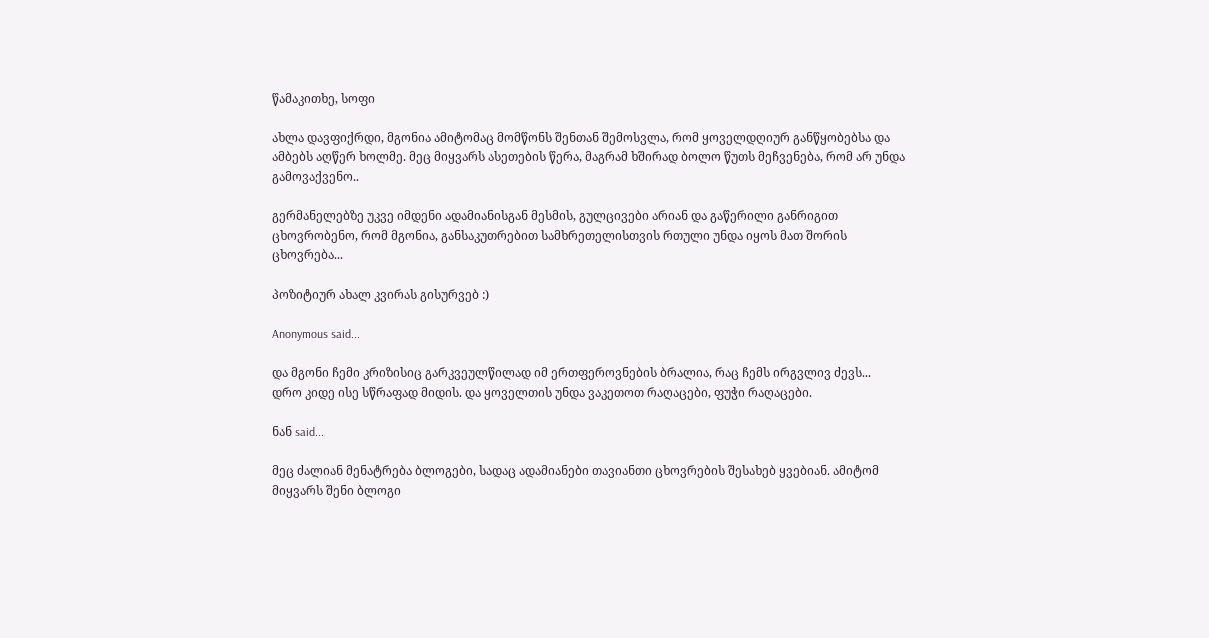წამაკითხე, სოფი

ახლა დავფიქრდი, მგონია ამიტომაც მომწონს შენთან შემოსვლა, რომ ყოველდღიურ განწყობებსა და ამბებს აღწერ ხოლმე. მეც მიყვარს ასეთების წერა, მაგრამ ხშირად ბოლო წუთს მეჩვენება, რომ არ უნდა გამოვაქვენო..

გერმანელებზე უკვე იმდენი ადამიანისგან მესმის, გულცივები არიან და გაწერილი განრიგით ცხოვრობენო, რომ მგონია, განსაკუთრებით სამხრეთელისთვის რთული უნდა იყოს მათ შორის ცხოვრება...

პოზიტიურ ახალ კვირას გისურვებ :)

Anonymous said...

და მგონი ჩემი კრიზისიც გარკვეულწილად იმ ერთფეროვნების ბრალია, რაც ჩემს ირგვლივ ძევს...
დრო კიდე ისე სწრაფად მიდის. და ყოველთის უნდა ვაკეთოთ რაღაცები, ფუჭი რაღაცები.

ნან said...

მეც ძალიან მენატრება ბლოგები, სადაც ადამიანები თავიანთი ცხოვრების შესახებ ყვებიან. ამიტომ მიყვარს შენი ბლოგი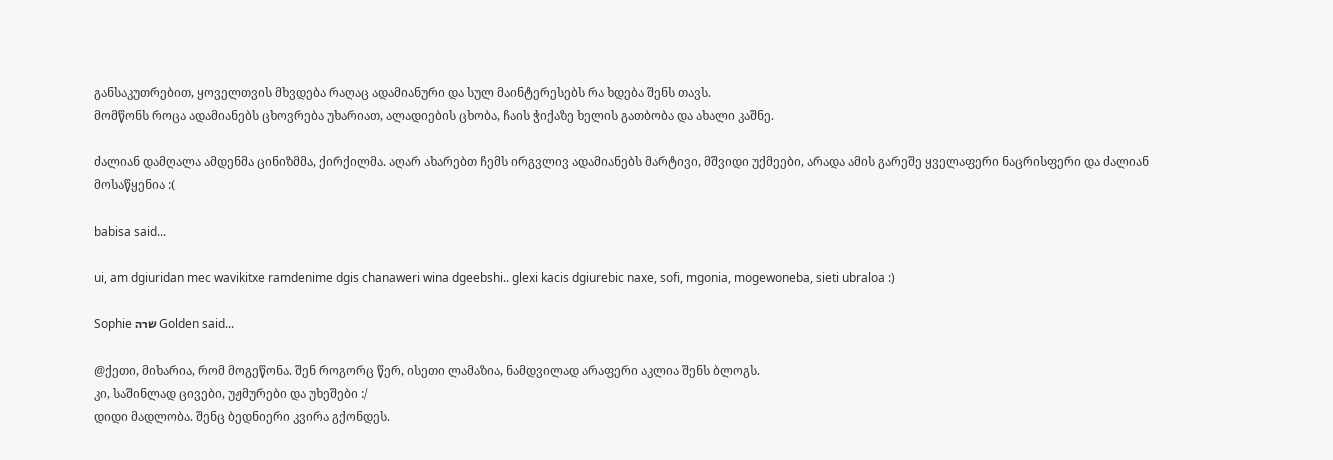განსაკუთრებით, ყოველთვის მხვდება რაღაც ადამიანური და სულ მაინტერესებს რა ხდება შენს თავს.
მომწონს როცა ადამიანებს ცხოვრება უხარიათ, ალადიების ცხობა, ჩაის ჭიქაზე ხელის გათბობა და ახალი კაშნე.

ძალიან დამღალა ამდენმა ცინიზმმა, ქირქილმა. აღარ ახარებთ ჩემს ირგვლივ ადამიანებს მარტივი, მშვიდი უქმეები, არადა ამის გარეშე ყველაფერი ნაცრისფერი და ძალიან მოსაწყენია :(

babisa said...

ui, am dgiuridan mec wavikitxe ramdenime dgis chanaweri wina dgeebshi.. glexi kacis dgiurebic naxe, sofi, mgonia, mogewoneba, sieti ubraloa :)

Sophie שרה Golden said...

@ქეთი, მიხარია, რომ მოგეწონა. შენ როგორც წერ, ისეთი ლამაზია, ნამდვილად არაფერი აკლია შენს ბლოგს.
კი, საშინლად ცივები, უჟმურები და უხეშები :/
დიდი მადლობა. შენც ბედნიერი კვირა გქონდეს.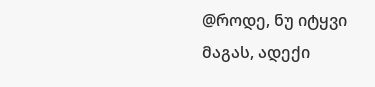@როდე, ნუ იტყვი მაგას, ადექი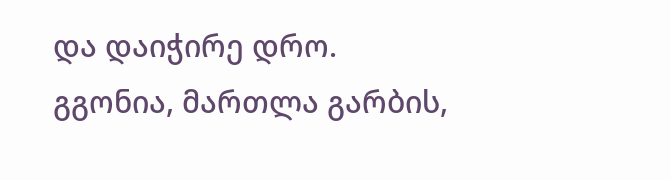და დაიჭირე დრო. გგონია, მართლა გარბის,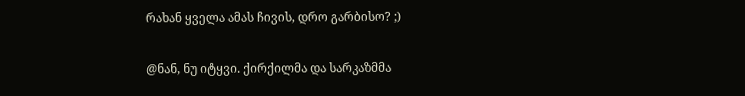რახან ყველა ამას ჩივის, დრო გარბისო? ;)

@ნან, ნუ იტყვი. ქირქილმა და სარკაზმმა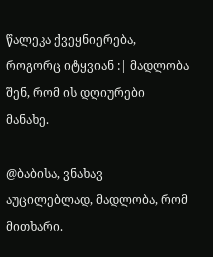წალეკა ქვეყნიერება, როგორც იტყვიან :| მადლობა შენ, რომ ის დღიურები მანახე.

@ბაბისა, ვნახავ აუცილებლად, მადლობა, რომ მითხარი.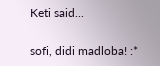Keti said...

sofi, didi madloba! :*